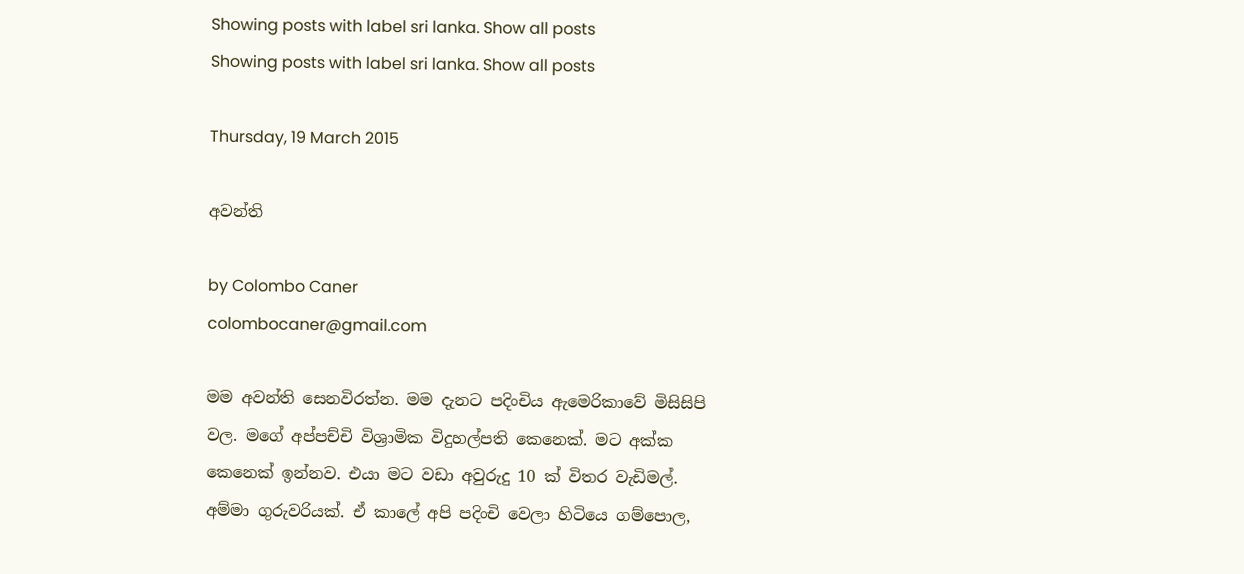Showing posts with label sri lanka. Show all posts
Showing posts with label sri lanka. Show all posts

Thursday, 19 March 2015

අවන්ති

by Colombo Caner
colombocaner@gmail.com

මම අවන්ති සෙනවිරත්න. මම දැනට පදිංචිය ඇමෙරිකාවේ මිසිසිපි වල. මගේ අප්පච්චි විශ්‍රාමික විදුහල්පති කෙනෙක්. මට අක්ක කෙනෙක් ඉන්නව. එයා මට වඩා අවුරුදු 10 ක් විතර වැඩිමල්. අම්මා ගුරුවරියක්. ඒ කාලේ අපි පදිංචි වෙලා හිටියෙ ගම්පොල,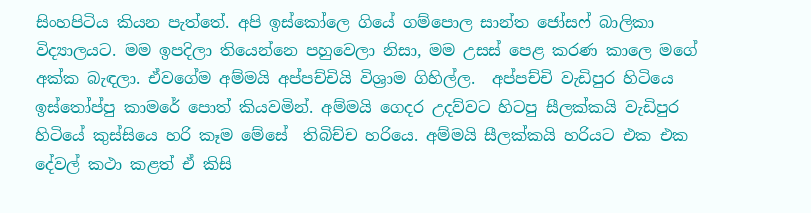සිංහපිටිය කියන පැත්තේ. අපි ඉස්කෝලෙ ගියේ ගම්පොල සාන්ත ජෝසෆ් බාලිකා විද්‍යාලයට. මම ඉපදිලා තියෙන්නෙ පහුවෙලා නිසා, මම උසස් පෙළ කරණ කාලෙ මගේ අක්ක බැඳලා. ඒවගේම අම්මයි අප්පච්චියි විශ්‍රාම ගිහිල්ල.  අප්පච්චි වැඩිපුර හිටියෙ ඉස්තෝප්පු කාමරේ පොත් කියවමින්. අම්මයි ගෙදර උදව්වට හිටපු සීලක්කයි වැඩිපුර හිටියේ කුස්සියෙ හරි කෑම මේසේ  තිබිච්ච හරියෙ. අම්මයි සීලක්කයි හරියට එක එක දේවල් කථා කළත් ඒ කිසි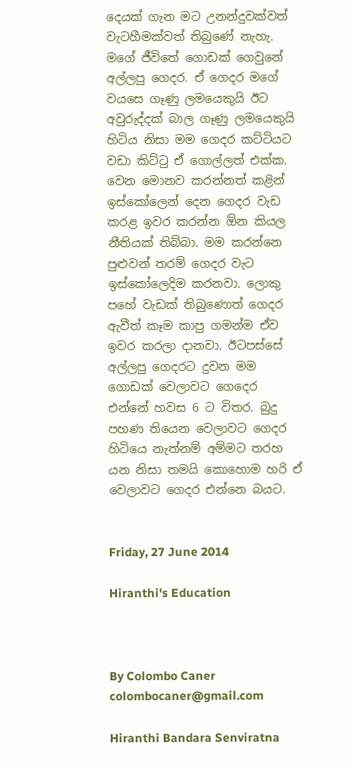දෙයක් ගැන මට උනන්දුවක්වත් වැටහීමක්වත් තිබුණේ නැහැ. මගේ ජීවිතේ ගොඩක් ගෙවුනේ අල්ලපු ගෙදර. ඒ ගෙදර මගේ වයසෙ ගෑණු ලමයෙකුයි ඊට අවුරුද්දක් බාල ගෑණු ලමයෙකුයි හිටිය නිසා මම ගෙදර කට්ටියට වඩා කිට්ටු ඒ ගොල්ලත් එක්ක. වෙන මොනව කරන්නත් කළින් ඉස්කෝලෙන් දෙන ගෙදර වැඩ කරළ ඉවර කරන්න ඕන කියල නීතියක් තිබ්බා. මම කරන්නෙ පුළුවන් තරම් ගෙදර වැට ඉස්කෝලෙදිම කරනවා. ලොකු පහේ වැඩක් තිබුණොත් ගෙදර ඇවීත් කෑම කාපු ගමන්ම ඒව ඉවර කරලා දානවා. ඊටපස්සේ අල්ලපු ගෙදරට දුවන මම ගොඩක් වෙලාවට ගෙදෙර එන්නේ හවස 6 ට විතර. බුදු පහණ තියෙන වෙලාවට ගෙදර හිටියෙ නැත්නම් අම්මට තරහ යන නිසා තමයි කොහොම හරි ඒ වෙලාවට ගෙදර එන්නෙ බයට.


Friday, 27 June 2014

Hiranthi's Education



By Colombo Caner
colombocaner@gmail.com

Hiranthi Bandara Senviratna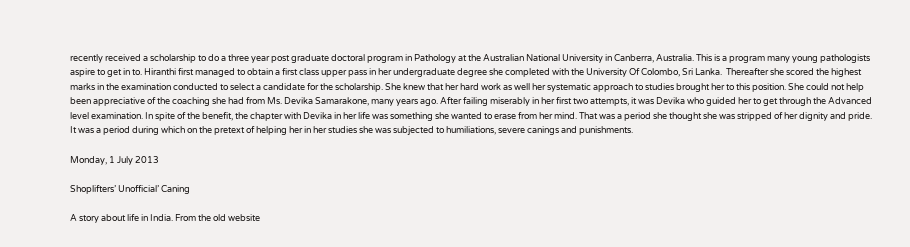recently received a scholarship to do a three year post graduate doctoral program in Pathology at the Australian National University in Canberra, Australia. This is a program many young pathologists aspire to get in to. Hiranthi first managed to obtain a first class upper pass in her undergraduate degree she completed with the University Of Colombo, Sri Lanka.  Thereafter she scored the highest marks in the examination conducted to select a candidate for the scholarship. She knew that her hard work as well her systematic approach to studies brought her to this position. She could not help been appreciative of the coaching she had from Ms. Devika Samarakone, many years ago. After failing miserably in her first two attempts, it was Devika who guided her to get through the Advanced level examination. In spite of the benefit, the chapter with Devika in her life was something she wanted to erase from her mind. That was a period she thought she was stripped of her dignity and pride. It was a period during which on the pretext of helping her in her studies she was subjected to humiliations, severe canings and punishments.

Monday, 1 July 2013

Shoplifters’ Unofficial’ Caning

A story about life in India. From the old website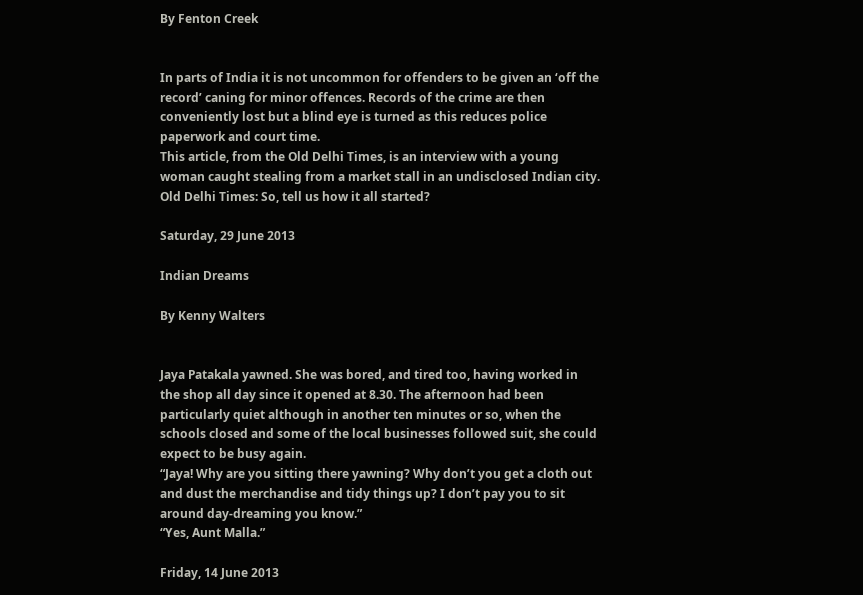By Fenton Creek


In parts of India it is not uncommon for offenders to be given an ‘off the record’ caning for minor offences. Records of the crime are then conveniently lost but a blind eye is turned as this reduces police paperwork and court time.
This article, from the Old Delhi Times, is an interview with a young woman caught stealing from a market stall in an undisclosed Indian city.
Old Delhi Times: So, tell us how it all started?

Saturday, 29 June 2013

Indian Dreams

By Kenny Walters


Jaya Patakala yawned. She was bored, and tired too, having worked in the shop all day since it opened at 8.30. The afternoon had been particularly quiet although in another ten minutes or so, when the schools closed and some of the local businesses followed suit, she could expect to be busy again.
“Jaya! Why are you sitting there yawning? Why don’t you get a cloth out and dust the merchandise and tidy things up? I don’t pay you to sit around day-dreaming you know.”
“Yes, Aunt Malla.”

Friday, 14 June 2013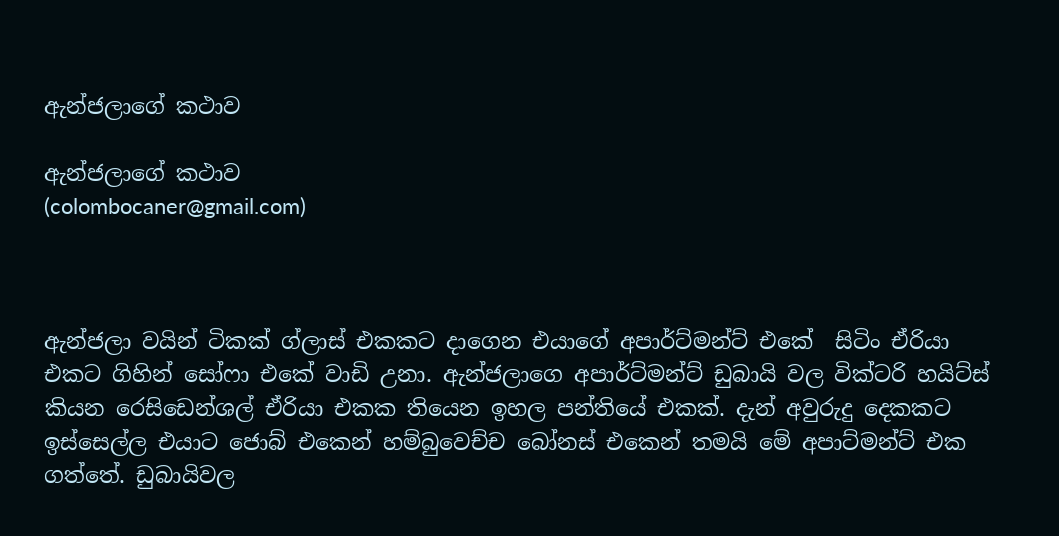ඇන්ජලාගේ කථාව

ඇන්ජලාගේ කථාව
(colombocaner@gmail.com)



ඇන්ජලා වයින් ටිකක් ග්ලාස් එකකට දාගෙන එයාගේ අපාර්ට්මන්ට් එකේ  සිටිං ඒරියා එකට ගිහින් සෝෆා එකේ වාඩි උනා. ඇන්ජලාගෙ අපාර්ට්මන්ට් ඩුබායි වල වික්ටරි හයිට්ස් කියන රෙසිඩෙන්ශල් ඒරියා එකක තියෙන ඉහල පන්තියේ එකක්. දැන් අවුරුදු දෙකකට ඉස්සෙල්ල එයාට ජොබ් එකෙන් හම්බුවෙච්ච බෝනස් එකෙන් තමයි මේ අපාට්මන්ට් එක ගත්තේ. ඩුබායිවල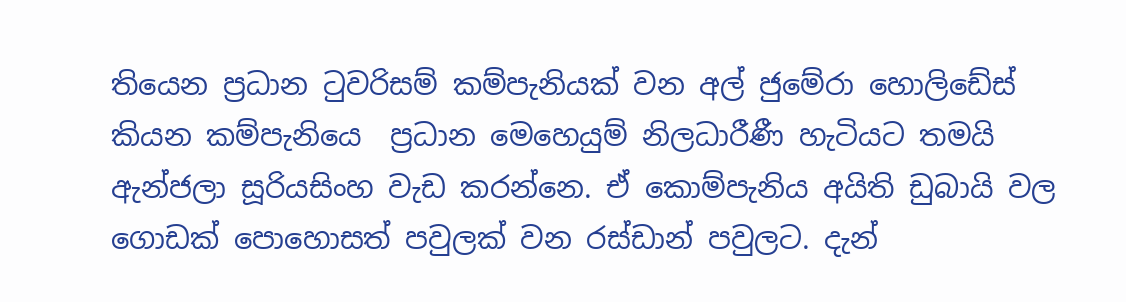තියෙන ප්‍රධාන ටුවරිසම් කම්පැනියක් වන අල් ජුමේරා හොලිඩේස් කියන කම්පැනියෙ  ප්‍රධාන මෙහෙයුම් නිලධාරීණී හැටියට තමයි ඇන්ජලා සූරියසිංහ වැඩ කරන්නෙ. ඒ කොම්පැනිය අයිති ඩුබායි වල ගොඩක් පොහොසත් පවුලක් වන රස්ඩාන් පවුලට. දැන්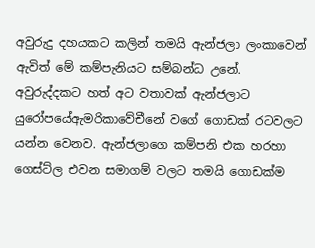අවුරුදු දහයකට කලින් තමයි ඇන්ජලා ලංකාවෙන් ඇවිත් මේ කම්පැනියට සම්බන්ධ උනේ. අවුරුද්දකට හත් අට වතාවක් ඇන්ජලාට යුරෝපයේඇමරිකාවේචීනේ වගේ ගොඩක් රටවලට යන්න වෙනව. ඇන්ජලාගෙ කම්පනි එක හරහා ගෙස්ට්ල එවන සමාගම් වලට තමයි ගොඩක්ම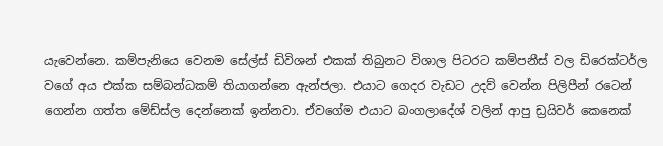යැවෙන්නෙ. කම්පැනියෙ වෙනම සේල්ස් ඩිවිශන් එකක් තිබුනට විශාල පිටරට කම්පනීස් වල ඩිරෙක්ටර්ල වගේ අය එක්ක සම්බන්ධකම් තියාගන්නෙ ඇන්ජලා. එයාට ගෙදර වැඩට උදව් වෙන්න පිලිපීන් රටෙන් ගෙන්න ගත්ත මේඩ්ස්ල දෙන්නෙක් ඉන්නවා. ඒවගේම එයාට බංගලාදේශ් වලින් ආපු ඩ්‍රයිවර් කෙනෙක්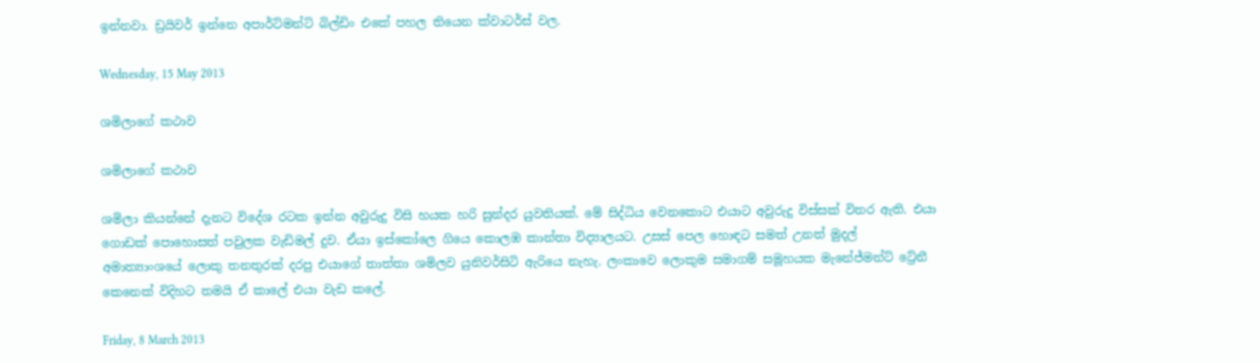ඉන්නවා. ඩ්‍රයිවර් ඉන්නෙ අපාර්ට්මන්ට් බිල්ඩිං එකේ පහල තියෙන ක්වාටර්ස් වල.

Wednesday, 15 May 2013

ශමිලාගේ කථාව

ශමිලාගේ කථාව

ශමිලා කියන්නේ දැනට විදේශ රටක ඉන්න අවුරුදු විසි හයක හරි සුන්දර යුවතියක්. මේ සිද්ධිය වෙනකොට එයාට අවුරුදු විස්සක් විතර ඇති. එයා ගොඩක් පොහොසත් පවුලක වැඩිමල් දුව. ඒයා ඉස්කෝලෙ ගියෙ කොලඹ කාන්තා විද්‍යාලයට. උසස් පෙල හොඳට සමත් උනත් මුදල් අමාත්‍යාංශයේ ලොකු තනතුරක් දරපු එයාගේ තාත්තා ශමිලව යුනිවර්සිටි ඇරියෙ නැහැ. ලංකාවෙ ලොකුම සමාගම් සමූහයක මැනේජ්මන්ට් ට්‍රේනී කෙනෙක් විදිහට තමයි ඒ කාලේ එයා වැඩ කලේ.

Friday, 8 March 2013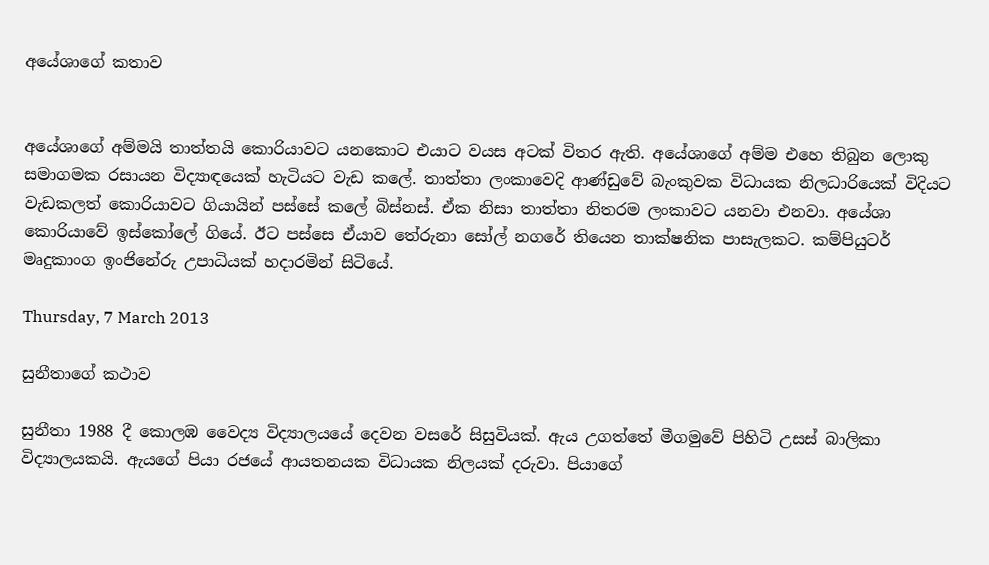අයේශාගේ කතාව


අයේශාගේ අම්මයි තාත්තයි කොරියාවට යනකොට එයාට වයස අටක් විතර ඇති. අයේශාගේ අම්ම එහෙ තිබුන ලොකු සමාගමක රසායන විද්‍යාඳයෙක් හැටියට වැඩ කලේ. තාත්තා ලංකාවෙදි ආණ්ඩුවේ බැංකුවක විධායක නිලධාරියෙක් විදියට වැඩකලත් කොරියාවට ගියායින් පස්සේ කලේ බිස්නස්. ඒක නිසා තාත්තා නිතරම ලංකාවට යනවා එනවා. අයේශා කොරියාවේ ඉස්කෝලේ ගියේ. ඊට පස්සෙ ඒයාව තේරුනා සෝල් නගරේ තියෙන තාක්ෂනික පාසැලකට. කම්පියුටර් මෘදුකාංග ඉංජිනේරු උපාධියක් හදාරමින් සිටියේ.

Thursday, 7 March 2013

සුනීතාගේ කථාව

සුනීතා 1988 දී කොලඹ වෛද්‍ය විද්‍යාලයයේ දෙවන වසරේ සිසුවියක්. ඇය උගත්තේ මීගමුවේ පිහිටි උසස් බාලිකා විද්‍යාලයකයි. ඇයගේ පියා රජයේ ආයතනයක විධායක නිලයක් දරුවා. පියාගේ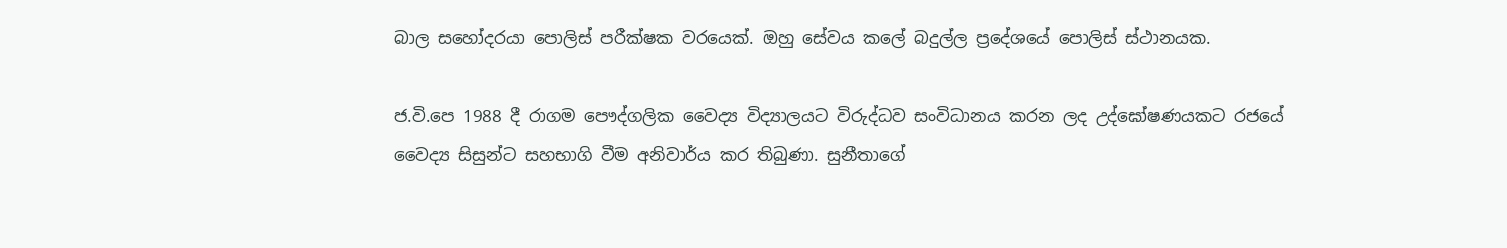බාල සහෝදරයා පොලිස් පරීක්ෂක වරයෙක්. ඔහු සේවය කලේ බදුල්ල ප්‍රදේශයේ පොලිස් ස්ථානයක.

ජ.වි.පෙ 1988 දී රාගම පෞද්ගලික වෛද්‍ය විද්‍යාලයට විරුද්ධව සංවිධානය කරන ලද උද්ඝෝෂණයකට රජයේ වෛද්‍ය සිසුන්ට සහභාගි වීම අනිවාර්ය කර තිබුණා. සුනීතාගේ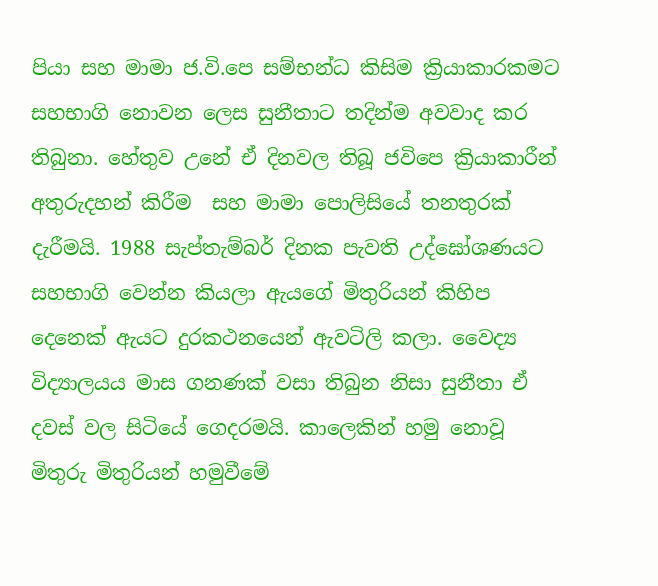පියා සහ මාමා ජ.වි.පෙ සම්භන්ධ කිසිම ක්‍රියාකාරකමට සහභාගි නොවන ලෙස සුනීතාට තදින්ම අවවාද කර තිබුනා. හේතුව උනේ ඒ දිනවල තිබූ ජවිපෙ ක්‍රියාකාරීන් අතුරුදහන් කිරීම  සහ මාමා පොලිසියේ තනතුරක් දැරීමයි. 1988 සැප්තැම්බර් දිනක පැවති උද්ඝෝශණයට සහභාගි වෙන්න කියලා ඇයගේ මිතුරියන් කිහිප දෙනෙක් ඇයට දුරකථනයෙන් ඇවටිලි කලා. වෛද්‍ය විද්‍යාලයය මාස ගනණක් වසා තිබුන නිසා සුනීතා ඒ දවස් වල සිටියේ ගෙදරමයි. කාලෙකින් හමු නොවූ මිතුරු මිතුරියන් හමුවීමේ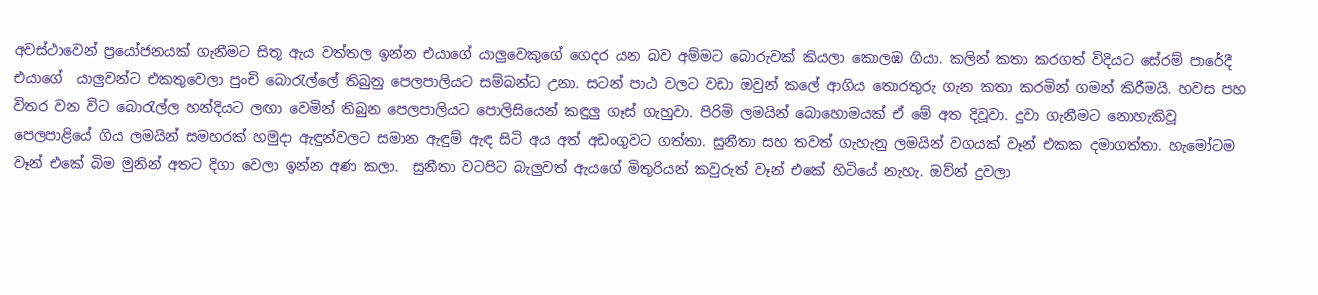අවස්ථාවෙන් ප්‍රයෝජනයක් ගැනීමට සිතූ ඇය වත්තල ඉන්න එයාගේ යාලුවෙකුගේ ගෙදර යන බව අම්මට බොරුවක් කියලා කොලඹ ගියා. කලින් කතා කරගත් විදියට සේරම් පාරේදී එයාගේ  යාලුවන්ට එකතුවෙලා පුංචි බොරැල්ලේ තිබුනු පෙලපාලියට සම්බන්ධ උනා. සටන් පාඨ වලට වඩා ඔවුන් කලේ ආගිය තොරතුරු ගැන කතා කරමින් ගමන් කිරීමයි. හවස පහ විතර වන විට බොරැල්ල හන්දියට ලඟා වෙමින් තිබුන පෙලපාලියට පොලිසියෙන් කඳුලු ගෑස් ගැහුවා. පිරිමි ලමයින් බොහොමයක් ඒ මේ අත දිවූවා. දුවා ගැනීමට නොහැකිවූ පෙලපාළියේ ගිය ලමයින් සමහරක් හමුදා ඇඳුන්වලට සමාන ඇඳුම් ඇඳ සිටි අය අත් අඩංගුවට ගත්තා. සුනීතා සහ තවත් ගැහැනු ලමයින් වගයක් වෑන් එකක දමාගත්තා. හැමෝටම වෑන් එකේ බිම මුනින් අතට දිගා වෙලා ඉන්න අණ කලා.  සුනීතා වටපිට බැලුවත් ඇයගේ මිතුරියන් කවුරුත් වෑන් එකේ හිටියේ නැහැ. ඔව්න් දුවලා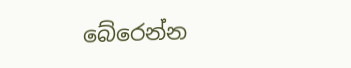බේරෙන්න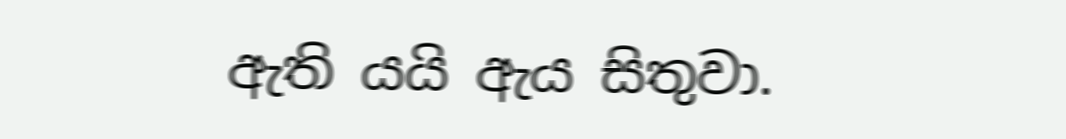ඇති යයි ඇය සිතුවා.